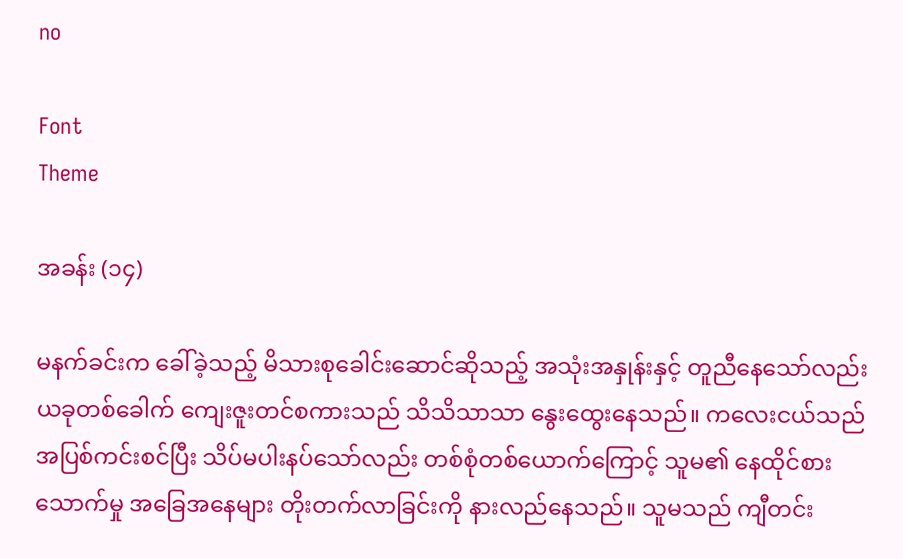no

Font
Theme

အခန်း (၁၄)

မနက်ခင်းက ခေါ်ခဲ့သည့် မိသားစုခေါင်းဆောင်ဆိုသည့် အသုံးအနှုန်းနှင့် တူညီနေသော်လည်း ယခုတစ်ခေါက် ကျေးဇူးတင်စကားသည် သိသိသာသာ နွေးထွေးနေသည်။ ကလေးငယ်သည် အပြစ်ကင်းစင်ပြီး သိပ်မပါးနပ်သော်လည်း တစ်စုံတစ်ယောက်ကြောင့် သူမ၏ နေထိုင်စားသောက်မှု အခြေအနေများ တိုးတက်လာခြင်းကို နားလည်နေသည်။ သူမသည် ကျီတင်း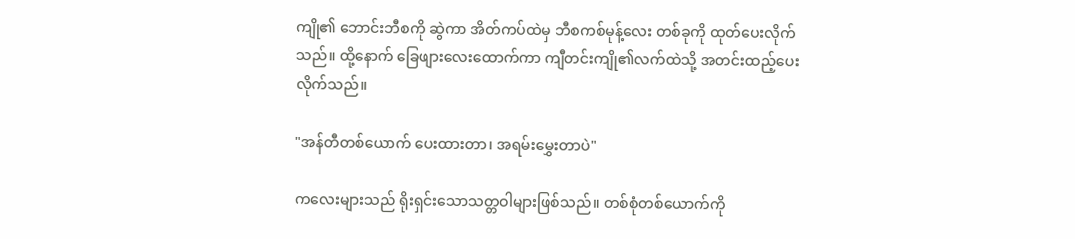ကျို၏ ဘောင်းဘီစကို ဆွဲကာ အိတ်ကပ်ထဲမှ ဘီစကစ်မုန့်လေး တစ်ခုကို ထုတ်ပေးလိုက်သည်။ ထို့နောက် ခြေဖျားလေးထောက်ကာ ကျီတင်းကျို၏လက်ထဲသို့ အတင်းထည့်ပေးလိုက်သည်။

"အန်တီတစ်ယောက် ပေးထားတာ၊ အရမ်းမွှေးတာပဲ"

ကလေးများသည် ရိုးရှင်းသောသတ္တဝါများဖြစ်သည်။ တစ်စုံတစ်ယောက်ကို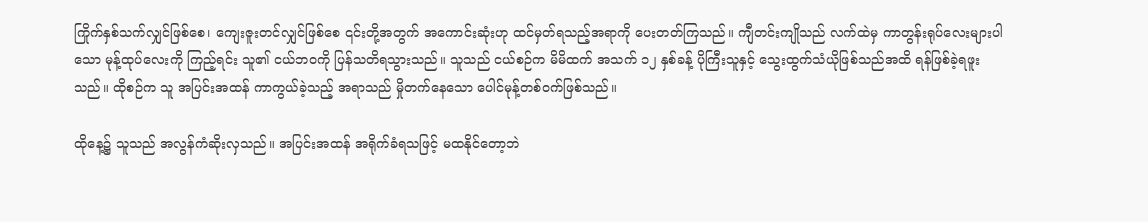ကြိုက်နှစ်သက်လျှင်ဖြစ်စေ၊ ကျေးဇူးတင်လျှင်ဖြစ်စေ ၎င်းတို့အတွက် အကောင်းဆုံးဟု ထင်မှတ်ရသည့်အရာကို ပေးတတ်ကြသည်။ ကျီတင်းကျိုသည် လက်ထဲမှ ကာတွန်းရုပ်လေးများပါသော မုန့်ထုပ်လေးကို ကြည့်ရင်း သူ၏ ငယ်ဘဝကို ပြန်သတိရသွားသည်။ သူသည် ငယ်စဉ်က မိမိထက် အသက် ၁၂ နှစ်ခန့် ပိုကြီးသူနှင့် သွေးထွက်သံယိုဖြစ်သည်အထိ ရန်ဖြစ်ခဲ့ရဖူးသည်။ ထိုစဉ်က သူ အပြင်းအထန် ကာကွယ်ခဲ့သည့် အရာသည် မှိုတက်နေသော ပေါင်မုန့်တစ်ဝက်ဖြစ်သည်။

ထိုနေ့၌ သူသည် အလွန်ကံဆိုးလှသည်။ အပြင်းအထန် အရိုက်ခံရသဖြင့် မထနိုင်တော့ဘဲ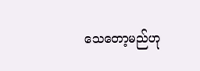သေတော့မည်ဟု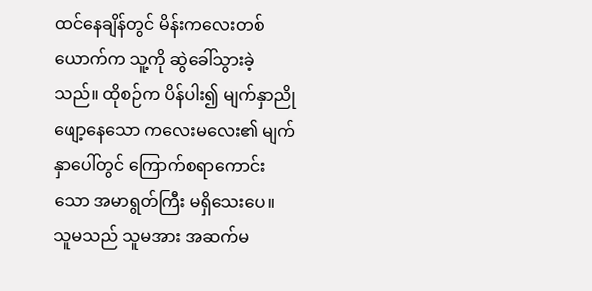ထင်နေချိန်တွင် မိန်းကလေးတစ်ယောက်က သူ့ကို ဆွဲခေါ်သွားခဲ့သည်။ ထိုစဉ်က ပိန်ပါး၍ မျက်နှာညိုဖျော့နေသော ကလေးမလေး၏ မျက်နှာပေါ်တွင် ကြောက်စရာကောင်းသော အမာရွတ်ကြီး မရှိသေးပေ။ သူမသည် သူမအား အဆက်မ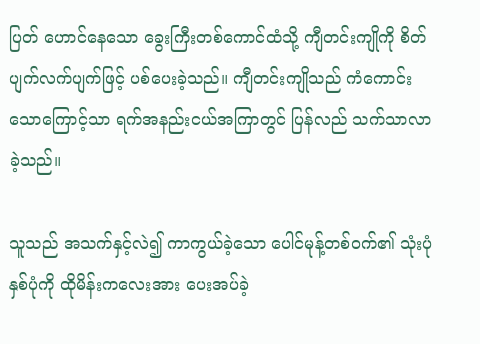ပြတ် ဟောင်နေသော ခွေးကြီးတစ်ကောင်ထံသို့ ကျီတင်းကျိုကို စိတ်ပျက်လက်ပျက်ဖြင့် ပစ်ပေးခဲ့သည်။ ကျီတင်းကျိုသည် ကံကောင်းသောကြောင့်သာ ရက်အနည်းငယ်အကြာတွင် ပြန်လည် သက်သာလာခဲ့သည်။

သူသည် အသက်နှင့်လဲ၍ ကာကွယ်ခဲ့သော ပေါင်မုန့်တစ်ဝက်၏ သုံးပုံနှစ်ပုံကို ထိုမိန်းကလေးအား ပေးအပ်ခဲ့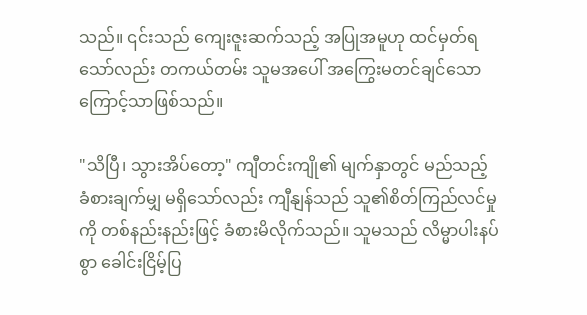သည်။ ၎င်းသည် ကျေးဇူးဆက်သည့် အပြုအမူဟု ထင်မှတ်ရသော်လည်း တကယ်တမ်း သူမအပေါ် အကြွေးမတင်ချင်သောကြောင့်သာဖြစ်သည်။

"သိပြီ၊ သွားအိပ်တော့" ကျီတင်းကျို၏ မျက်နှာတွင် မည်သည့် ခံစားချက်မျှ မရှိသော်လည်း ကျီနျန်သည် သူ၏စိတ်ကြည်လင်မှုကို တစ်နည်းနည်းဖြင့် ခံစားမိလိုက်သည်။ သူမသည် လိမ္မာပါးနပ်စွာ ခေါင်းငြိမ့်ပြ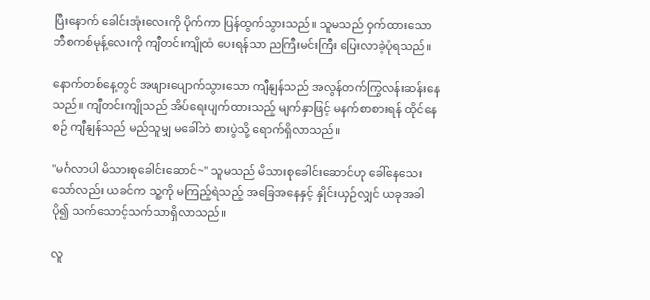ပြီးနောက် ခေါင်းအုံးလေးကို ပိုက်ကာ ပြန်ထွက်သွားသည်။ သူမသည် ဝှက်ထားသော ဘီစကစ်မုန့်လေးကို ကျီတင်းကျိုထံ ပေးရန်သာ ညကြီးမင်းကြီး ပြေးလာခဲ့ပုံရသည်။

နောက်တစ်နေ့တွင် အဖျားပျောက်သွားသော ကျီနျန်သည် အလွန်တက်ကြွလန်းဆန်းနေသည်။ ကျီတင်းကျိုသည် အိပ်ရေးပျက်ထားသည့် မျက်နှာဖြင့် မနက်စာစားရန် ထိုင်နေစဉ် ကျီနျန်သည် မည်သူမျှ မခေါ်ဘဲ စားပွဲသို့ ရောက်ရှိလာသည်။

"မင်္ဂလာပါ မိသားစုခေါင်းဆောင်~" သူမသည် မိသားစုခေါင်းဆောင်ဟု ခေါ်နေသေးသော်လည်း ယခင်က သူ့ကို မကြည့်ရဲသည့် အခြေအနေနှင့် နှိုင်းယှဉ်လျှင် ယခုအခါ ပို၍ သက်သောင့်သက်သာရှိလာသည်။

လူ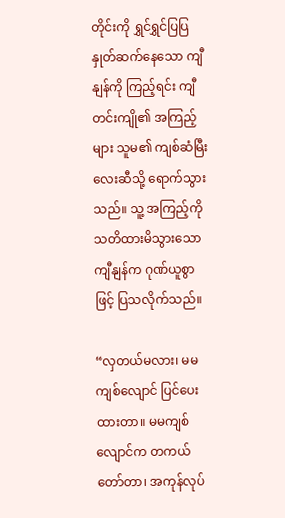တိုင်းကို ရွှင်ရွှင်ပြပြ နှုတ်ဆက်နေသော ကျီနျန်ကို ကြည့်ရင်း ကျီတင်းကျို၏ အကြည့်များ သူမ၏ ကျစ်ဆံမြီးလေးဆီသို့ ရောက်သွားသည်။ သူ့ အကြည့်ကို သတိထားမိသွားသော ကျီနျန်က ဂုဏ်ယူစွာဖြင့် ပြသလိုက်သည်။

“လှတယ်မလား၊ မမကျစ်လျောင် ပြင်ပေးထားတာ။ မမကျစ်လျောင်က တကယ်တော်တာ၊ အကုန်လုပ်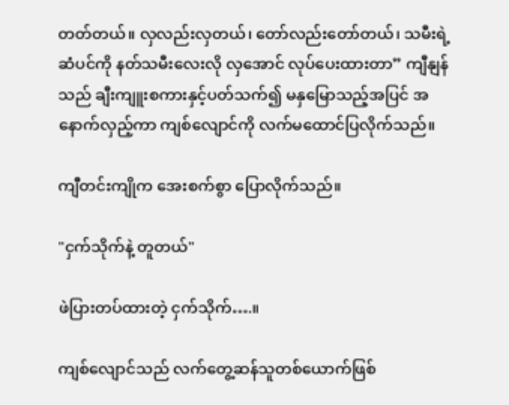တတ်တယ်။ လှလည်းလှတယ်၊ တော်လည်းတော်တယ်၊ သမီးရဲ့ဆံပင်ကို နတ်သမီးလေးလို လှအောင် လုပ်ပေးထားတာ” ကျီနျန်သည် ချီးကျူးစကားနှင့်ပတ်သက်၍ မနှမြောသည့်အပြင် အနောက်လှည့်ကာ ကျစ်လျောင်ကို လက်မထောင်ပြလိုက်သည်။

ကျီတင်းကျိုက အေးစက်စွာ ပြောလိုက်သည်။

"ငှက်သိုက်နဲ့ တူတယ်"

ဖဲပြားတပ်ထားတဲ့ ငှက်သိုက်….။

ကျစ်လျောင်သည် လက်တွေ့ဆန်သူတစ်ယောက်ဖြစ်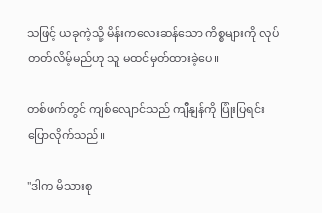သဖြင့် ယခုကဲ့သို့ မိန်းကလေးဆန်သော ကိစ္စများကို လုပ်တတ်လိမ့်မည်ဟု သူ မထင်မှတ်ထားခဲ့ပေ။

တစ်ဖက်တွင် ကျစ်လျောင်သည် ကျီနျန်ကို ပြုံးပြရင်း ပြောလိုက်သည်။

"ဒါက မိသားစု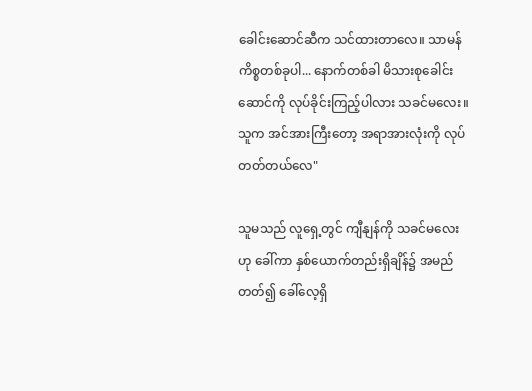ခေါင်းဆောင်ဆီက သင်ထားတာလေ။ သာမန်ကိစ္စတစ်ခုပါ... နောက်တစ်ခါ မိသားစုခေါင်းဆောင်ကို လုပ်ခိုင်းကြည့်ပါလား သခင်မလေး။ သူက အင်အားကြီးတော့ အရာအားလုံးကို လုပ်တတ်တယ်လေ"

သူမသည် လူရှေ့တွင် ကျီနျန်ကို သခင်မလေးဟု ခေါ်ကာ နှစ်ယောက်တည်းရှိချိန်၌ အမည်တတ်၍ ခေါ်လေ့ရှိ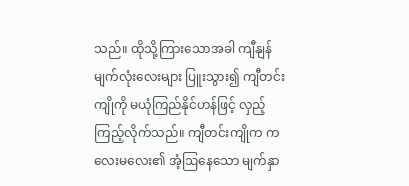သည်။ ထိုသို့ကြားသောအခါ ကျီနျန် မျက်လုံးလေးများ ပြူးသွား၍ ကျီတင်းကျိုကို မယုံကြည်နိုင်ဟန်ဖြင့် လှည့်ကြည့်လိုက်သည်။ ကျီတင်းကျိုက ကလေးမလေး၏ အံ့ဩနေသော မျက်နှာ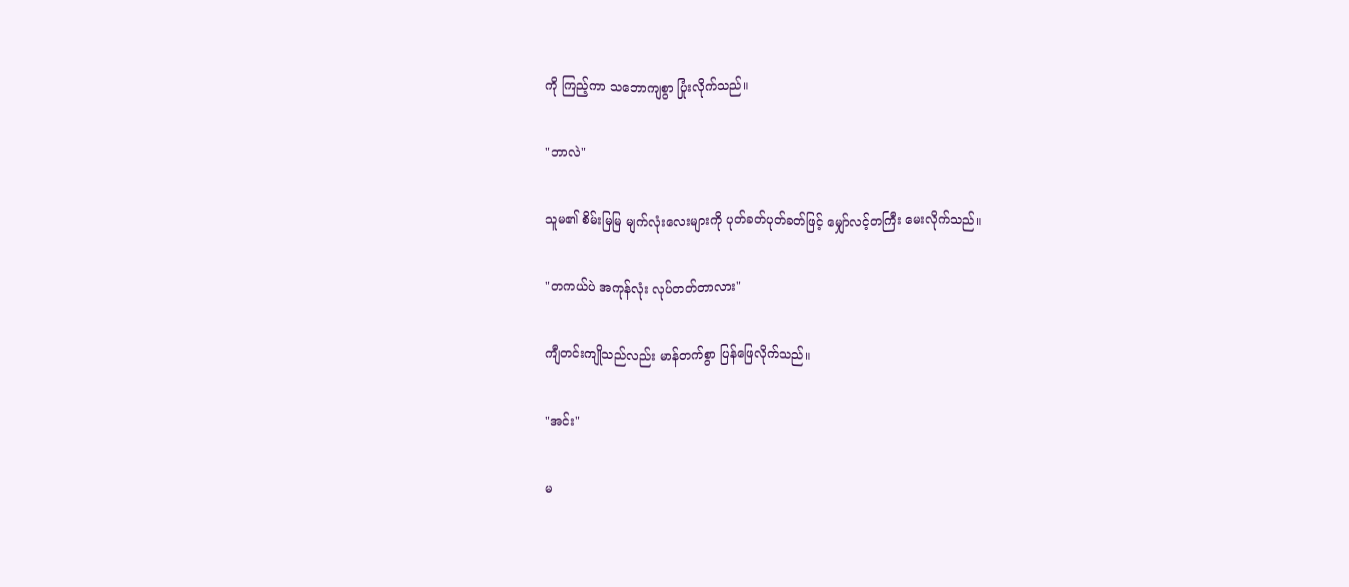ကို ကြည့်ကာ သဘောကျစွာ ပြုံးလိုက်သည်။

"ဘာလဲ"

သူမ၏ စိမ်းမြမြ မျက်လုံးလေးများကို ပုတ်ခတ်ပုတ်ခတ်ဖြင့် မျှော်လင့်တကြီး မေးလိုက်သည်။

"တကယ်ပဲ အကုန်လုံး လုပ်တတ်တာလား"

ကျီတင်းကျိုသည်လည်း မာန်တက်စွာ ပြန်ဖြေလိုက်သည်။

"အင်း"

မ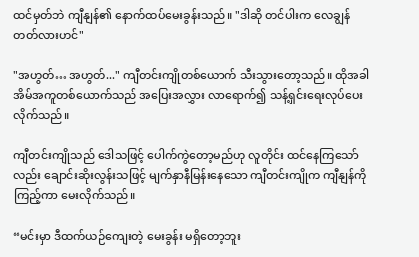ထင်မှတ်ဘဲ ကျီနျန်၏ နောက်ထပ်မေးခွန်းသည်။ "ဒါဆို တင်ပါးက လေချွန်တတ်လားဟင်"

"အဟွတ်… အဟွတ်..." ကျီတင်းကျိုတစ်ယောက် သီးသွားတော့သည်။ ထိုအခါ အိမ်အကူတစ်ယောက်သည် အပြေးအလွှား လာရောက်၍ သန့်ရှင်းရေးလုပ်ပေးလိုက်သည်။

ကျီတင်းကျိုသည် ဒေါသဖြင့် ပေါက်ကွဲတော့မည်ဟု လူတိုင်း ထင်နေကြသော်လည်း ချောင်းဆိုးလွန်းသဖြင့် မျက်နှာနီမြန်းနေသော ကျီတင်းကျိုက ကျီနျန်ကို ကြည့်ကာ မေးလိုက်သည်။

“မင်းမှာ ဒီထက်ယဉ်ကျေးတဲ့ မေးခွန်း မရှိတော့ဘူး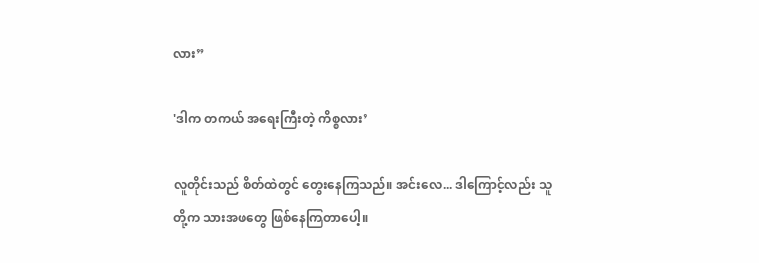လား”

'ဒါက တကယ် အရေးကြီးတဲ့ ကိစ္စလား’

လူတိုင်းသည် စိတ်ထဲတွင် တွေးနေကြသည်။ အင်းလေ... ဒါကြောင့်လည်း သူတို့က သားအဖတွေ ဖြစ်နေကြတာပေါ့။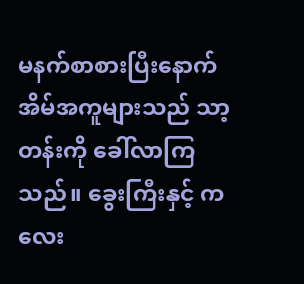မနက်စာစားပြီးနောက် အိမ်အကူများသည် သာ့တန်းကို ခေါ်လာကြသည်။ ခွေးကြီးနှင့် ကလေး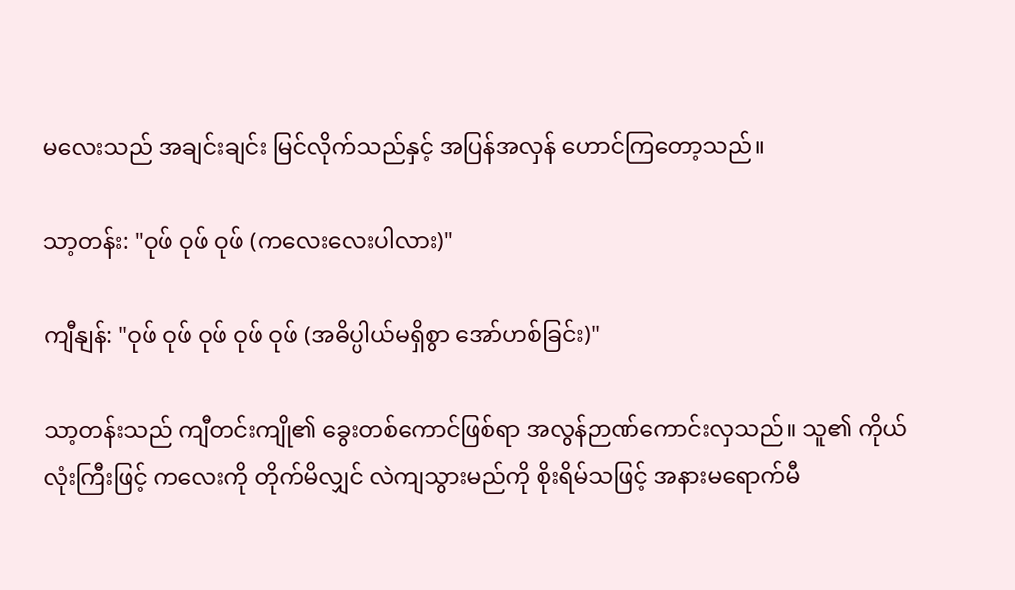မလေးသည် အချင်းချင်း မြင်လိုက်သည်နှင့် အပြန်အလှန် ဟောင်ကြတော့သည်။

သာ့တန်း: "ဝုဖ် ဝုဖ် ဝုဖ် (ကလေးလေးပါလား)"

ကျီနျန်: "ဝုဖ် ဝုဖ် ဝုဖ် ဝုဖ် ဝုဖ် (အဓိပ္ပါယ်မရှိစွာ အော်ဟစ်ခြင်း)"

သာ့တန်းသည် ကျီတင်းကျို၏ ခွေးတစ်ကောင်ဖြစ်ရာ အလွန်ဉာဏ်ကောင်းလှသည်။ သူ၏ ကိုယ်လုံးကြီးဖြင့် ကလေးကို တိုက်မိလျှင် လဲကျသွားမည်ကို စိုးရိမ်သဖြင့် အနားမရောက်မီ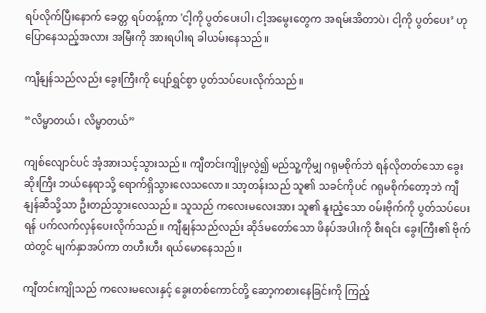ရပ်လိုက်ပြီးနောက် ခေတ္တ ရပ်တန့်ကာ 'ငါ့ကို ပွတ်ပေးပါ၊ ငါ့အမွေးတွေက အရမ်းအိတာပဲ၊ ငါ့ကို ပွတ်ပေး’ ဟု ပြောနေသည့်အလား အမြီးကို အားရပါးရ ခါယမ်းနေသည်။

ကျီနျန်သည်လည်း ခွေးကြီးကို ပျော်ရွှင်စွာ ပွတ်သပ်ပေးလိုက်သည်။

“လိမ္မာတယ်၊ လိမ္မာတယ်”

ကျစ်လျောင်ပင် အံ့အားသင့်သွားသည်။ ကျီတင်းကျိုမှလွဲ၍ မည်သူ့ကိုမျှ ဂရုမစိုက်ဘဲ ရန်လိုတတ်သော ခွေးဆိုးကြီး ဘယ်နေရာသို့ ရောက်ရှိသွားလေသလော။ သာ့တန်းသည် သူ၏ သခင်ကိုပင် ဂရုမစိုက်တော့ဘဲ ကျီနျန်ဆီသို့သာ ဦးတည်သွားလေသည်။ သူသည် ကလေးမလေးအား သူ၏ နူးညံ့သော ဝမ်းဗိုက်ကို ပွတ်သပ်ပေးရန် ပက်လက်လှန်ပေးလိုက်သည်။ ကျီနျန်သည်လည်း ဆိုဒ်မတော်သော ဖိနပ်အပါးကို စီးရင်း ခွေးကြီး၏ ဗိုက်ထဲတွင် မျက်နှာအပ်ကာ တဟီးဟီး ရယ်မောနေသည်။

ကျီတင်းကျိုသည် ကလေးမလေးနှင့် ခွေးတစ်ကောင်တို့ ဆော့ကစားနေခြင်းကို ကြည့်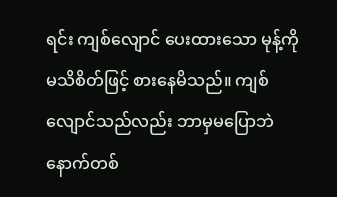ရင်း ကျစ်လျောင် ပေးထားသော မုန့်ကို မသိစိတ်ဖြင့် စားနေမိသည်။ ကျစ်လျောင်သည်လည်း ဘာမှမပြောဘဲ နောက်တစ်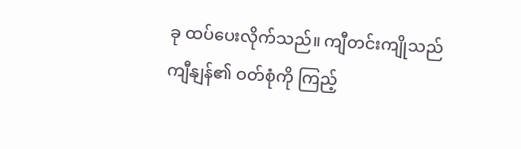ခု ထပ်ပေးလိုက်သည်။ ကျီတင်းကျိုသည် ကျီနျန်၏ ဝတ်စုံကို ကြည့်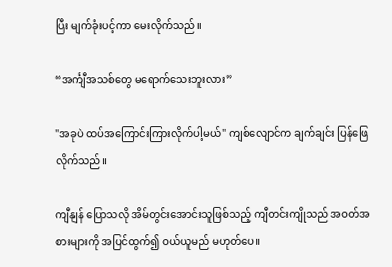ပြီး မျက်ခုံးပင့်ကာ မေးလိုက်သည်။

“အင်္ကျီအသစ်တွေ မရောက်သေးဘူးလား”

"အခုပဲ ထပ်အကြောင်းကြားလိုက်ပါ့မယ်" ကျစ်လျောင်က ချက်ချင်း ပြန်ဖြေလိုက်သည်။

ကျီနျန် ပြောသလို အိမ်တွင်းအောင်းသူဖြစ်သည့် ကျီတင်းကျိုသည် အဝတ်အစားများကို အပြင်ထွက်၍ ဝယ်ယူမည် မဟုတ်ပေ။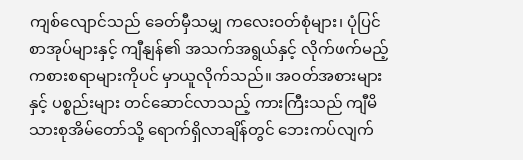ကျစ်လျောင်သည် ခေတ်မှီသမျှ ကလေးဝတ်စုံများ၊ ပုံပြင်စာအုပ်များနှင့် ကျီနျန်၏ အသက်အရွယ်နှင့် လိုက်ဖက်မည့် ကစားစရာများကိုပင် မှာယူလိုက်သည်။ အဝတ်အစားများနှင့် ပစ္စည်းများ တင်ဆောင်လာသည့် ကားကြီးသည် ကျီမိသားစုအိမ်တော်သို့ ရောက်ရှိလာချိန်တွင် ဘေးကပ်လျက်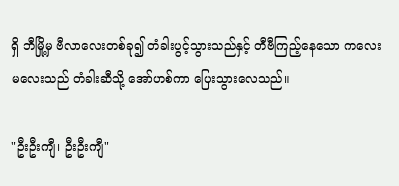ရှိ ဘီမြို့မှ ဗီလာလေးတစ်ခု၍ တံခါးပွင့်သွားသည်နှင့် တီဗီကြည့်နေသော ကလေးမလေးသည် တံခါးဆီသို့ အော်ဟစ်ကာ ပြေးသွားလေသည်။

"ဦးဦးကျီ၊ ဦးဦးကျီ"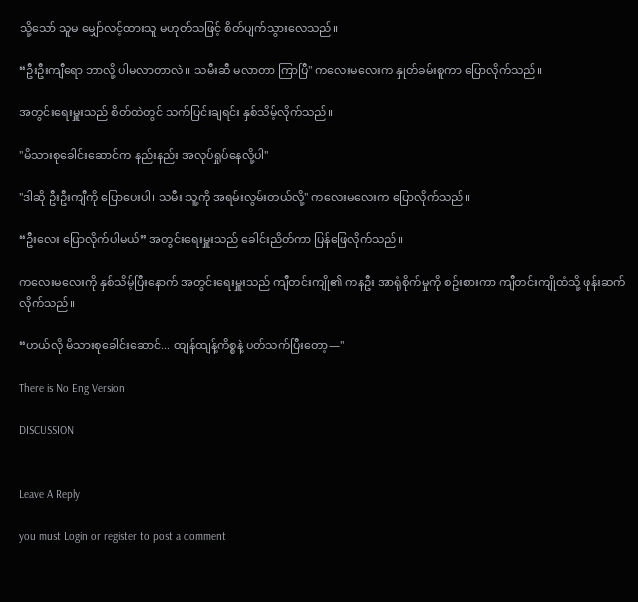သို့သော် သူမ မျှော်လင့်ထားသူ မဟုတ်သဖြင့် စိတ်ပျက်သွားလေသည်။

“ဦးဦးကျီရော ဘာလို့ ပါမလာတာလဲ။ သမီးဆီ မလာတာ ကြာပြီ" ကလေးမလေးက နှုတ်ခမ်းစူကာ ပြောလိုက်သည်။

အတွင်းရေးမှူးသည် စိတ်ထဲတွင် သက်ပြင်းချရင်း နှစ်သိမ့်လိုက်သည်။

"မိသားစုခေါင်းဆောင်က နည်းနည်း အလုပ်ရှုပ်နေလို့ပါ"

"ဒါဆို ဦးဦးကျီကို ပြောပေးပါ၊ သမီး သူ့ကို အရမ်းလွမ်းတယ်လို့" ကလေးမလေးက ပြောလိုက်သည်။

“ဦးလေး ပြောလိုက်ပါမယ်” အတွင်းရေးမှူးသည် ခေါင်းညိတ်ကာ ပြန်ဖြေလိုက်သည်။

ကလေးမလေးကို နှစ်သိမ့်ပြီးနောက် အတွင်းရေးမှူးသည် ကျီတင်းကျို၏ ကနဦး အာရုံစိုက်မှုကို စဥ်းစားကာ ကျီတင်းကျိုထံသို့ ဖုန်းဆက်လိုက်သည်။

“ဟယ်လို မိသားစုခေါင်းဆောင်... ထျန်ထျန့်ကိစ္စနဲ့ ပတ်သက်ပြီးတော့—"

There is No Eng Version

DISCUSSION


Leave A Reply

you must Login or register to post a comment